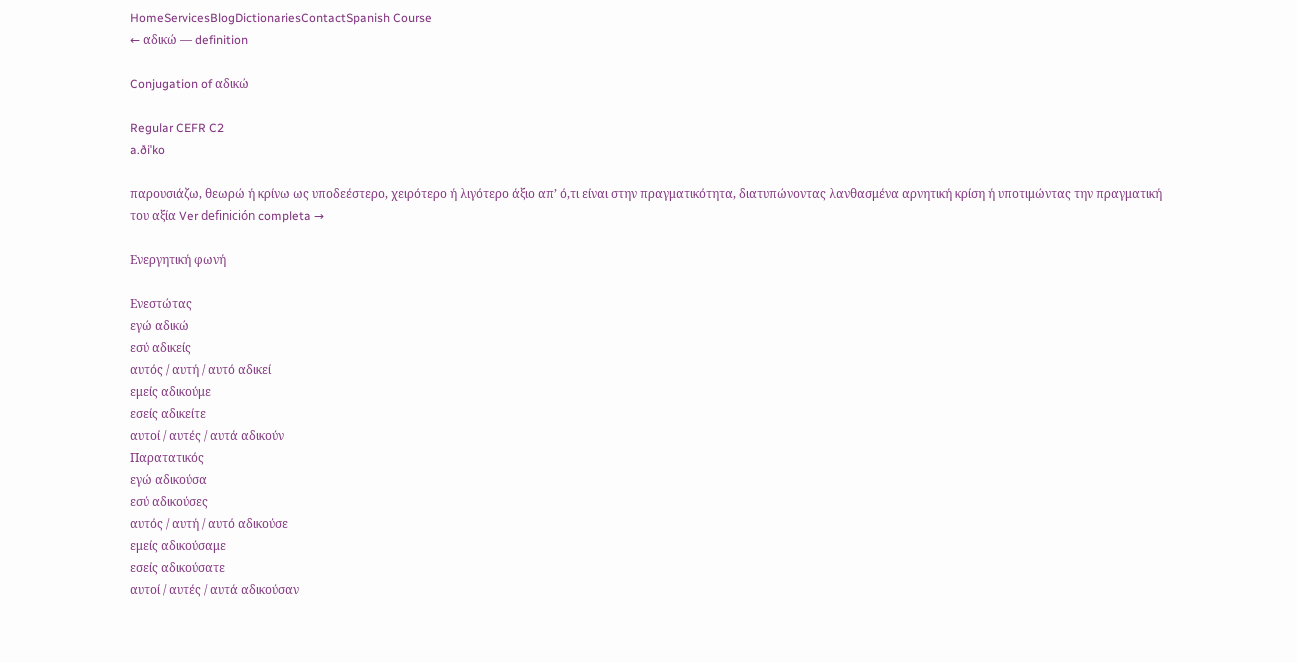HomeServicesBlogDictionariesContactSpanish Course
← αδικώ — definition

Conjugation of αδικώ

Regular CEFR C2
a.ðiˈko

παρουσιάζω, θεωρώ ή κρίνω ως υποδεέστερο, χειρότερο ή λιγότερο άξιο απ’ ό,τι είναι στην πραγματικότητα, διατυπώνοντας λανθασμένα αρνητική κρίση ή υποτιμώντας την πραγματική του αξία Ver definición completa →

Ενεργητική φωνή

Ενεστώτας
εγώ αδικώ
εσύ αδικείς
αυτός / αυτή / αυτό αδικεί
εμείς αδικούμε
εσείς αδικείτε
αυτοί / αυτές / αυτά αδικούν
Παρατατικός
εγώ αδικούσα
εσύ αδικούσες
αυτός / αυτή / αυτό αδικούσε
εμείς αδικούσαμε
εσείς αδικούσατε
αυτοί / αυτές / αυτά αδικούσαν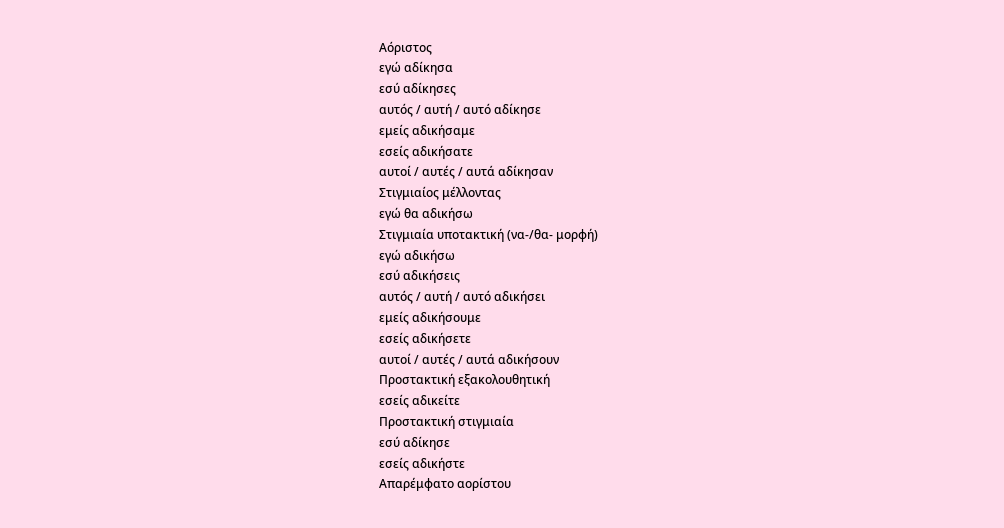Αόριστος
εγώ αδίκησα
εσύ αδίκησες
αυτός / αυτή / αυτό αδίκησε
εμείς αδικήσαμε
εσείς αδικήσατε
αυτοί / αυτές / αυτά αδίκησαν
Στιγμιαίος μέλλοντας
εγώ θα αδικήσω
Στιγμιαία υποτακτική (να-/θα- μορφή)
εγώ αδικήσω
εσύ αδικήσεις
αυτός / αυτή / αυτό αδικήσει
εμείς αδικήσουμε
εσείς αδικήσετε
αυτοί / αυτές / αυτά αδικήσουν
Προστακτική εξακολουθητική
εσείς αδικείτε
Προστακτική στιγμιαία
εσύ αδίκησε
εσείς αδικήστε
Απαρέμφατο αορίστου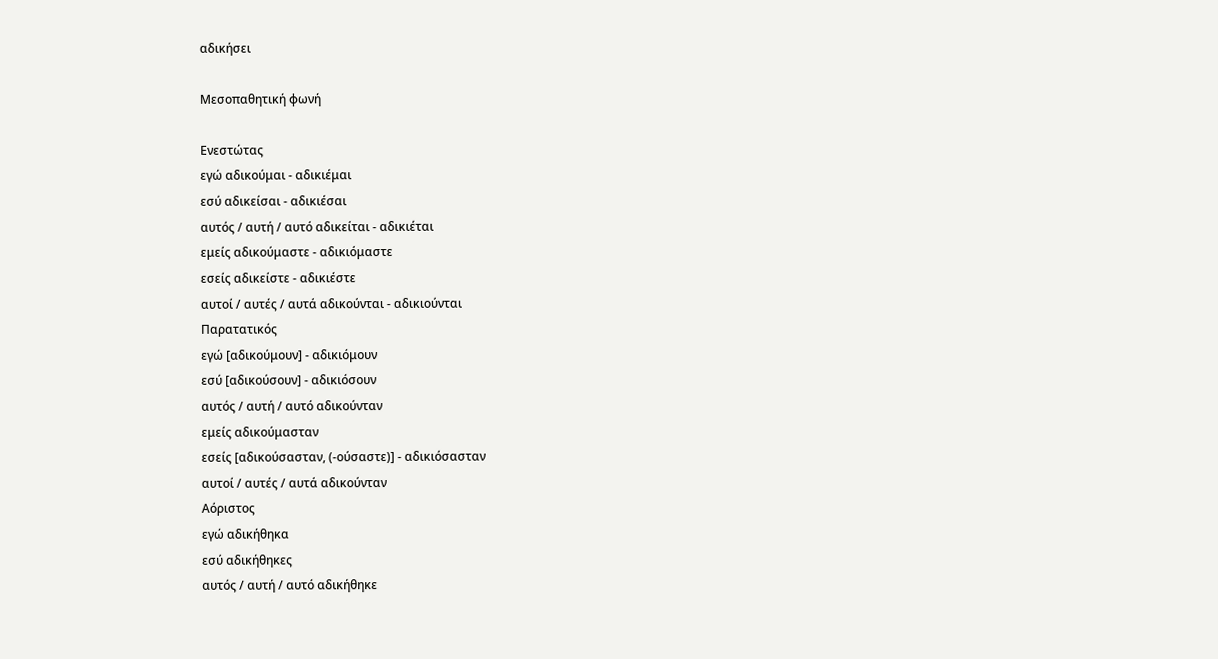αδικήσει

Μεσοπαθητική φωνή

Ενεστώτας
εγώ αδικούμαι - αδικιέμαι
εσύ αδικείσαι - αδικιέσαι
αυτός / αυτή / αυτό αδικείται - αδικιέται
εμείς αδικούμαστε - αδικιόμαστε
εσείς αδικείστε - αδικιέστε
αυτοί / αυτές / αυτά αδικούνται - αδικιούνται
Παρατατικός
εγώ [αδικούμουν] - αδικιόμουν
εσύ [αδικούσουν] - αδικιόσουν
αυτός / αυτή / αυτό αδικούνταν
εμείς αδικούμασταν
εσείς [αδικούσασταν, (‑ούσαστε)] - αδικιόσασταν
αυτοί / αυτές / αυτά αδικούνταν
Αόριστος
εγώ αδικήθηκα
εσύ αδικήθηκες
αυτός / αυτή / αυτό αδικήθηκε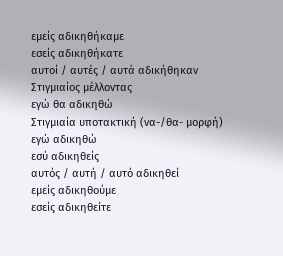εμείς αδικηθήκαμε
εσείς αδικηθήκατε
αυτοί / αυτές / αυτά αδικήθηκαν
Στιγμιαίος μέλλοντας
εγώ θα αδικηθώ
Στιγμιαία υποτακτική (να-/θα- μορφή)
εγώ αδικηθώ
εσύ αδικηθείς
αυτός / αυτή / αυτό αδικηθεί
εμείς αδικηθούμε
εσείς αδικηθείτε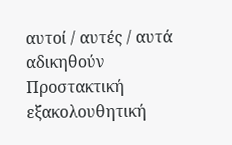αυτοί / αυτές / αυτά αδικηθούν
Προστακτική εξακολουθητική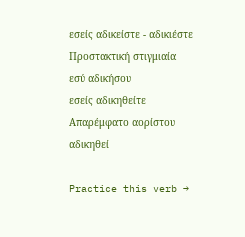εσείς αδικείστε - αδικιέστε
Προστακτική στιγμιαία
εσύ αδικήσου
εσείς αδικηθείτε
Απαρέμφατο αορίστου
αδικηθεί

Practice this verb →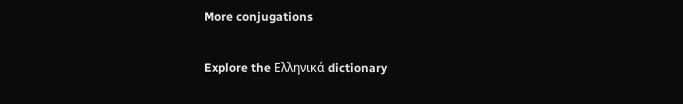More conjugations

Explore the Ελληνικά dictionary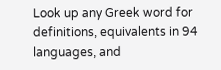Look up any Greek word for definitions, equivalents in 94 languages, and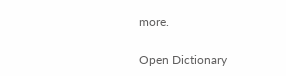more.

Open Dictionary